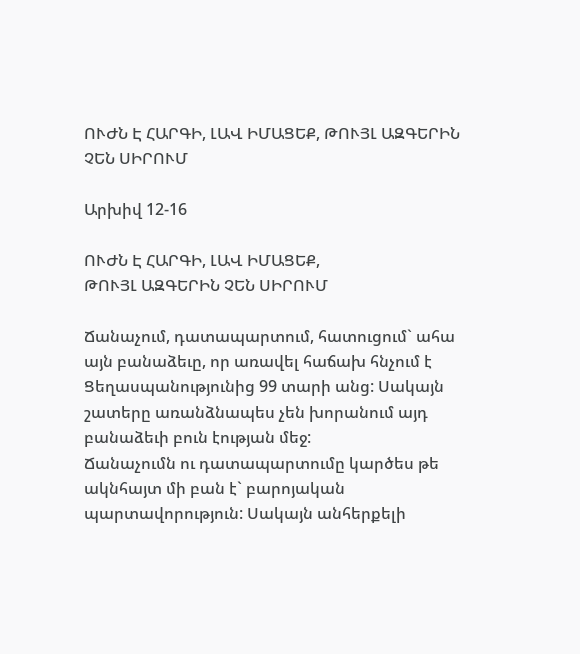ՈՒԺՆ Է ՀԱՐԳԻ, ԼԱՎ ԻՄԱՑԵՔ, ԹՈՒՅԼ ԱԶԳԵՐԻՆ ՉԵՆ ՍԻՐՈՒՄ

Արխիվ 12-16

ՈՒԺՆ Է ՀԱՐԳԻ, ԼԱՎ ԻՄԱՑԵՔ,
ԹՈՒՅԼ ԱԶԳԵՐԻՆ ՉԵՆ ՍԻՐՈՒՄ

Ճանաչում, դատապարտում, հատուցում` ահա այն բանաձեւը, որ առավել հաճախ հնչում է Ցեղասպանությունից 99 տարի անց: Սակայն շատերը առանձնապես չեն խորանում այդ բանաձեւի բուն էության մեջ:
Ճանաչումն ու դատապարտումը կարծես թե ակնհայտ մի բան է` բարոյական պարտավորություն: Սակայն անհերքելի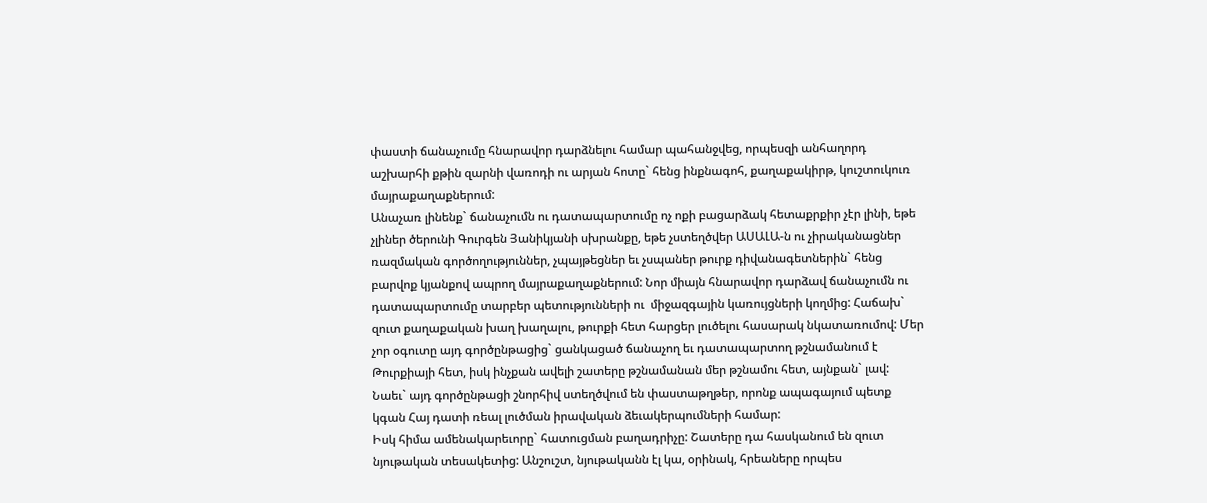փաստի ճանաչումը հնարավոր դարձնելու համար պահանջվեց, որպեսզի անհաղորդ աշխարհի քթին զարնի վառոդի ու արյան հոտը` հենց ինքնագոհ, քաղաքակիրթ, կուշտուկուռ  մայրաքաղաքներում:
Անաչառ լինենք` ճանաչումն ու դատապարտումը ոչ ոքի բացարձակ հետաքրքիր չէր լինի, եթե չլիներ ծերունի Գուրգեն Յանիկյանի սխրանքը, եթե չստեղծվեր ԱՍԱԼԱ-ն ու չիրականացներ ռազմական գործողություններ, չպայթեցներ եւ չսպաներ թուրք դիվանագետներին` հենց բարվոք կյանքով ապրող մայրաքաղաքներում: Նոր միայն հնարավոր դարձավ ճանաչումն ու դատապարտումը տարբեր պետությունների ու  միջազգային կառույցների կողմից: Հաճախ` զուտ քաղաքական խաղ խաղալու, թուրքի հետ հարցեր լուծելու հասարակ նկատառումով: Մեր չոր օգուտը այդ գործընթացից` ցանկացած ճանաչող եւ դատապարտող թշնամանում է Թուրքիայի հետ, իսկ ինչքան ավելի շատերը թշնամանան մեր թշնամու հետ, այնքան` լավ: Նաեւ` այդ գործընթացի շնորհիվ ստեղծվում են փաստաթղթեր, որոնք ապագայում պետք կգան Հայ դատի ռեալ լուծման իրավական ձեւակերպումների համար:
Իսկ հիմա ամենակարեւորը` հատուցման բաղադրիչը: Շատերը դա հասկանում են զուտ նյութական տեսակետից: Անշուշտ, նյութականն էլ կա, օրինակ, հրեաները որպես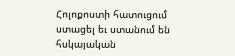Հոլոքոստի հատուցում ստացել եւ ստանում են հսկայական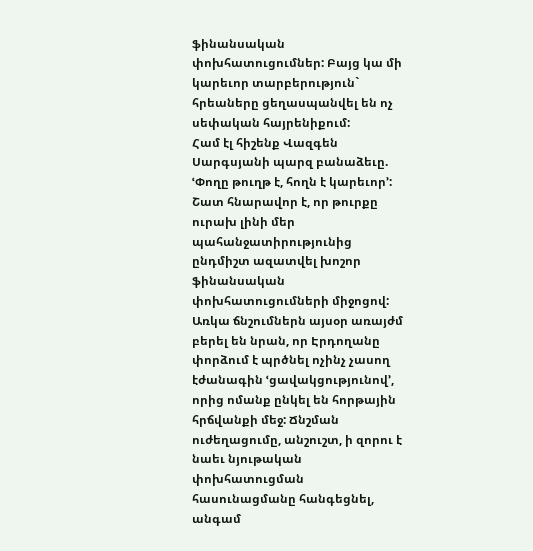ֆինանսական փոխհատուցումներ: Բայց կա մի կարեւոր տարբերություն` հրեաները ցեղասպանվել են ոչ սեփական հայրենիքում:
Համ էլ հիշենք Վազգեն Սարգսյանի պարզ բանաձեւը. ՙՓողը թուղթ է, հողն է կարեւոր՚: Շատ հնարավոր է, որ թուրքը ուրախ լինի մեր պահանջատիրությունից ընդմիշտ ազատվել խոշոր ֆինանսական փոխհատուցումների միջոցով: Առկա ճնշումներն այսօր առայժմ բերել են նրան, որ Էրդողանը փորձում է պրծնել ոչինչ չասող էժանագին ՙցավակցությունով՚, որից ոմանք ընկել են հորթային հրճվանքի մեջ: Ճնշման ուժեղացումը, անշուշտ, ի զորու է նաեւ նյութական փոխհատուցման հասունացմանը հանգեցնել, անգամ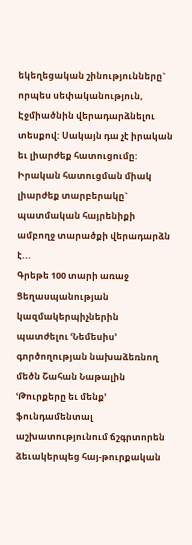եկեղեցական շինությունները` որպես սեփականություն, Էջմիածնին վերադարձնելու տեսքով: Սակայն դա չէ իրական եւ լիարժեք հատուցումը: Իրական հատուցման միակ լիարժեք տարբերակը` պատմական հայրենիքի ամբողջ տարածքի վերադարձն է...
Գրեթե 100 տարի առաջ Ցեղասպանության կազմակերպիչներին պատժելու ՙՆեմեսիս՚ գործողության նախաձեռնող մեծն Շահան Նաթալին ՙԹուրքերը եւ մենք՚ ֆունդամենտալ աշխատությունում ճշգրտորեն ձեւակերպեց հայ-թուրքական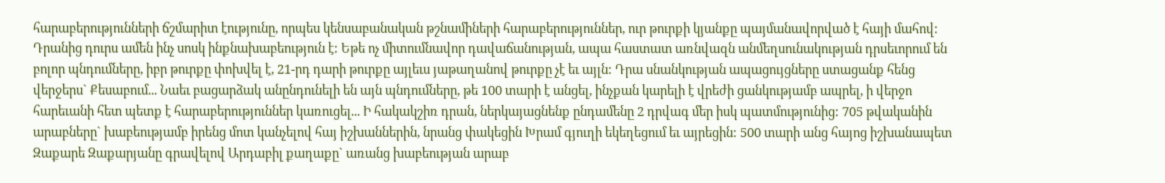հարաբերությունների ճշմարիտ էությունը, որպես կենսաբանական թշնամիների հարաբերություններ, ուր թուրքի կյանքը պայմանավորված է հայի մահով: Դրանից դուրս ամեն ինչ սոսկ ինքնախաբեություն է: Եթե ոչ միտումնավոր դավաճանության, ապա հաստատ առնվազն անմեղսունակության դրսեւորում են բոլոր պնդումները, իբր թուրքը փոխվել է, 21-րդ դարի թուրքը այլեւս յաթաղանով թուրքը չէ եւ այլն: Դրա սնանկության ապացույցները ստացանք հենց վերջերս` Քեսաբում... Նաեւ բացարձակ անընդունելի են այն պնդումները, թե 100 տարի է անցել, ինչքան կարելի է վրեժի ցանկությամբ ապրել, ի վերջո հարեւանի հետ պետք է հարաբերություններ կառուցել... Ի հակակշիռ դրան, ներկայացնենք ընդամենը 2 դրվագ մեր իսկ պատմությունից: 705 թվականին արաբները` խաբեությամբ իրենց մոտ կանչելով հայ իշխաններին, նրանց փակեցին Խրամ գյուղի եկեղեցում եւ այրեցին: 500 տարի անց հայոց իշխանապետ Զաքարե Զաքարյանը գրավելով Արդաբիլ քաղաքը` առանց խաբեության արաբ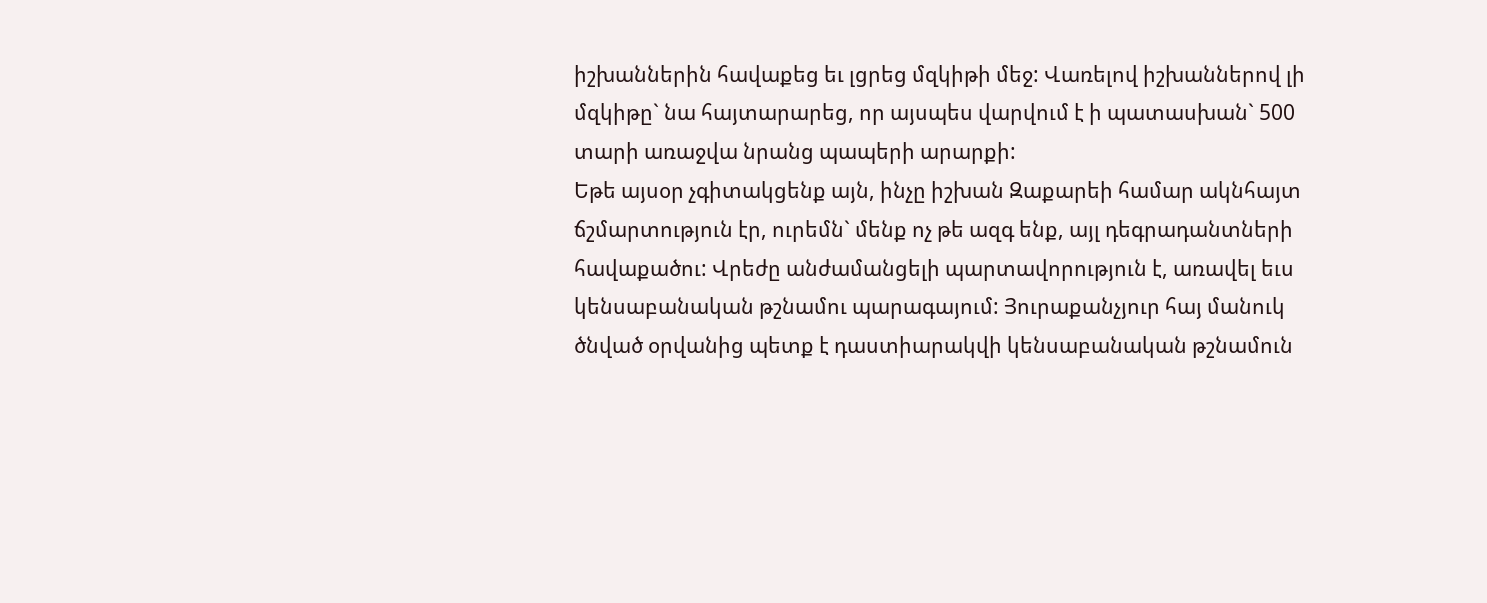իշխաններին հավաքեց եւ լցրեց մզկիթի մեջ: Վառելով իշխաններով լի մզկիթը` նա հայտարարեց, որ այսպես վարվում է ի պատասխան` 500 տարի առաջվա նրանց պապերի արարքի:
Եթե այսօր չգիտակցենք այն, ինչը իշխան Զաքարեի համար ակնհայտ ճշմարտություն էր, ուրեմն` մենք ոչ թե ազգ ենք, այլ դեգրադանտների հավաքածու: Վրեժը անժամանցելի պարտավորություն է, առավել եւս կենսաբանական թշնամու պարագայում: Յուրաքանչյուր հայ մանուկ ծնված օրվանից պետք է դաստիարակվի կենսաբանական թշնամուն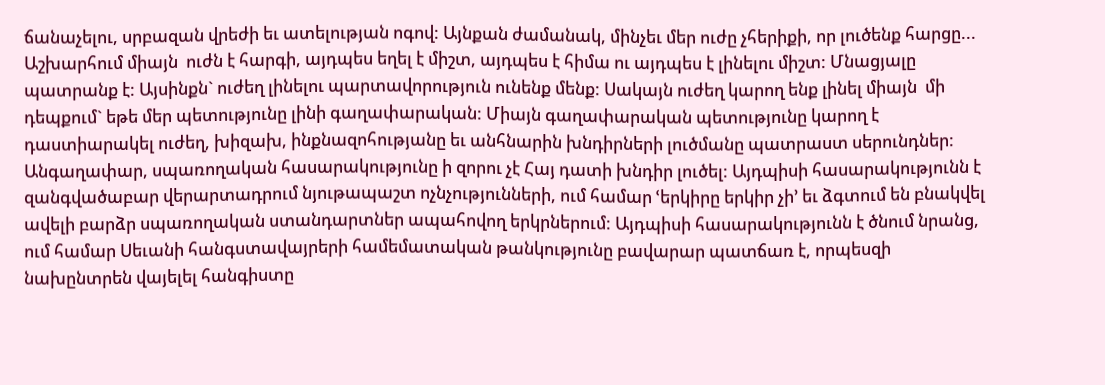ճանաչելու, սրբազան վրեժի եւ ատելության ոգով: Այնքան ժամանակ, մինչեւ մեր ուժը չհերիքի, որ լուծենք հարցը...
Աշխարհում միայն  ուժն է հարգի, այդպես եղել է միշտ, այդպես է հիմա ու այդպես է լինելու միշտ: Մնացյալը պատրանք է: Այսինքն` ուժեղ լինելու պարտավորություն ունենք մենք: Սակայն ուժեղ կարող ենք լինել միայն  մի դեպքում` եթե մեր պետությունը լինի գաղափարական: Միայն գաղափարական պետությունը կարող է դաստիարակել ուժեղ, խիզախ, ինքնազոհությանը եւ անհնարին խնդիրների լուծմանը պատրաստ սերունդներ: Անգաղափար, սպառողական հասարակությունը ի զորու չէ Հայ դատի խնդիր լուծել: Այդպիսի հասարակությունն է զանգվածաբար վերարտադրում նյութապաշտ ոչնչությունների, ում համար ՙերկիրը երկիր չի՚ եւ ձգտում են բնակվել ավելի բարձր սպառողական ստանդարտներ ապահովող երկրներում: Այդպիսի հասարակությունն է ծնում նրանց, ում համար Սեւանի հանգստավայրերի համեմատական թանկությունը բավարար պատճառ է, որպեսզի նախընտրեն վայելել հանգիստը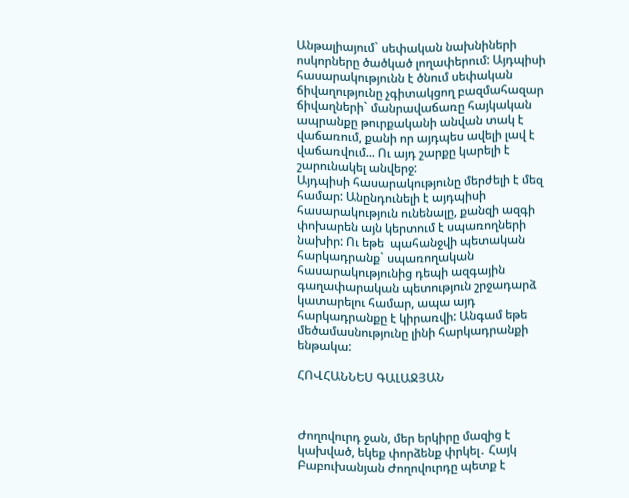Անթալիայում` սեփական նախնիների ոսկորները ծածկած լողափերում: Այդպիսի հասարակությունն է ծնում սեփական ճիվաղությունը չգիտակցող բազմահազար ճիվաղների` մանրավաճառը հայկական ապրանքը թուրքականի անվան տակ է վաճառում, քանի որ այդպես ավելի լավ է վաճառվում... Ու այդ շարքը կարելի է շարունակել անվերջ:
Այդպիսի հասարակությունը մերժելի է մեզ համար: Անընդունելի է այդպիսի հասարակություն ունենալը, քանզի ազգի փոխարեն այն կերտում է սպառողների նախիր: Ու եթե  պահանջվի պետական հարկադրանք` սպառողական հասարակությունից դեպի ազգային գաղափարական պետություն շրջադարձ կատարելու համար, ապա այդ հարկադրանքը է կիրառվի: Անգամ եթե մեծամասնությունը լինի հարկադրանքի ենթակա:

ՀՈՎՀԱՆՆԵՍ ԳԱԼԱՋՅԱՆ



Ժողովուրդ ջան, մեր երկիրը մազից է կախված, եկեք փորձենք փրկել․ Հայկ Բաբուխանյան Ժողովուրդը պետք է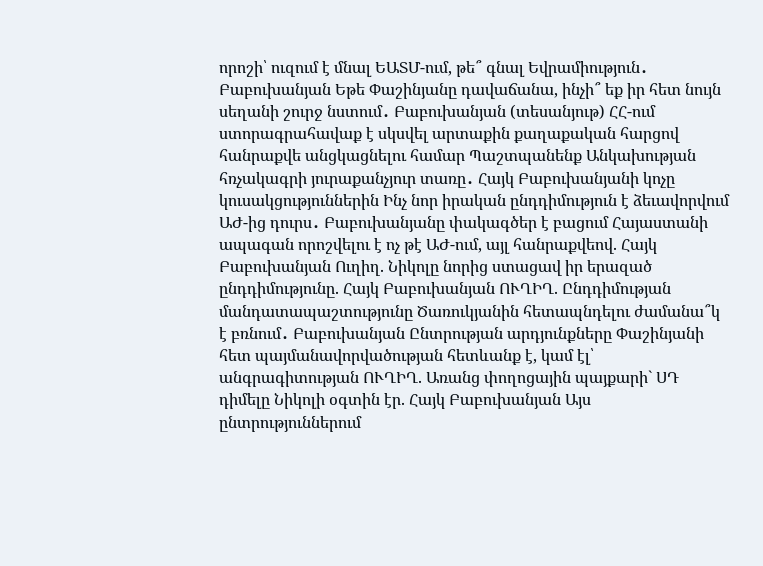որոշի՝ ուզում է մնալ ԵԱՏՄ-ում, թե՞ գնալ Եվրամիություն․ Բաբուխանյան Եթե Փաշինյանը դավաճանա, ինչի՞ եք իր հետ նույն սեղանի շուրջ նստում․ Բաբուխանյան (տեսանյութ) ՀՀ-ում ստորագրահավաք է սկսվել արտաքին քաղաքական հարցով հանրաքվե անցկացնելու համար Պաշտպանենք Անկախության հռչակագրի յուրաքանչյուր տառը․ Հայկ Բաբուխանյանի կոչը կուսակցություններին Ինչ նոր իրական ընդդիմություն է ձեւավորվում ԱԺ-ից դուրս․ Բաբուխանյանը փակագծեր է բացում Հայաստանի ապագան որոշվելու է ոչ թէ ԱԺ-ում, այլ հանրաքվեով. Հայկ Բաբուխանյան Ուղիղ. Նիկոլը նորից ստացավ իր երազած ընդդիմությունը. Հայկ Բաբուխանյան ՈՒՂԻՂ. Ընդդիմության մանդատապաշտությունը Ծառուկյանին հետապնդելու ժամանա՞կ է բռնում․ Բաբուխանյան Ընտրության արդյունքները Փաշինյանի հետ պայմանավորվածության հետևանք է, կամ էլ՝ անգրագիտության ՈՒՂԻՂ. Առանց փողոցային պայքարի` ՍԴ դիմելը Նիկոլի օգտին էր. Հայկ Բաբուխանյան Այս ընտրություններում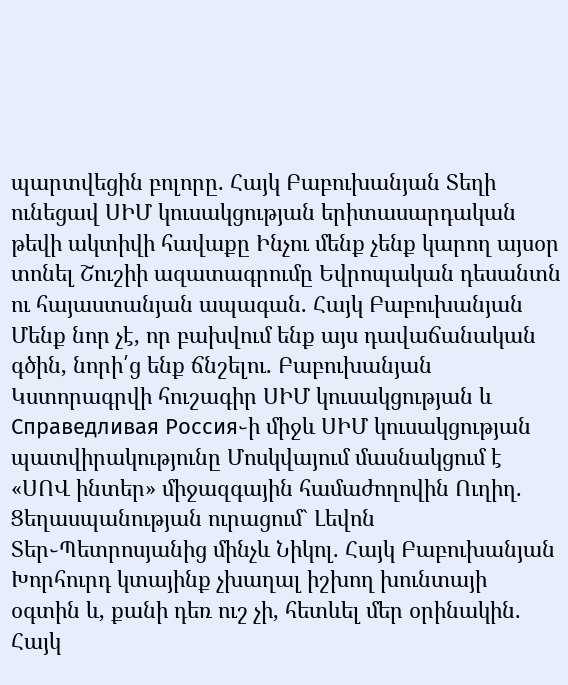պարտվեցին բոլորը. Հայկ Բաբուխանյան Տեղի ունեցավ ՍԻՄ կուսակցության երիտասարդական թեվի ակտիվի հավաքը Ինչու մենք չենք կարող այսօր տոնել Շուշիի ազատագրումը Եվրոպական դեսանտն ու հայաստանյան ապագան. Հայկ Բաբուխանյան Մենք նոր չէ, որ բախվում ենք այս դավաճանական գծին, նորի՛ց ենք ճնշելու. Բաբուխանյան Կստորագրվի հուշագիր ՍԻՄ կուսակցության և Справедливая Россия֊ի միջև ՍԻՄ կուսակցության պատվիրակությունը Մոսկվայում մասնակցում է «ՍՈՎ ինտեր» միջազգային համաժողովին Ուղիղ. Ցեղասպանության ուրացում` Լեվոն Տեր֊Պետրոսյանից մինչև Նիկոլ. Հայկ Բաբուխանյան Խորհուրդ կտայինք չխաղալ իշխող խունտայի օգտին և, քանի դեռ ուշ չի, հետևել մեր օրինակին. Հայկ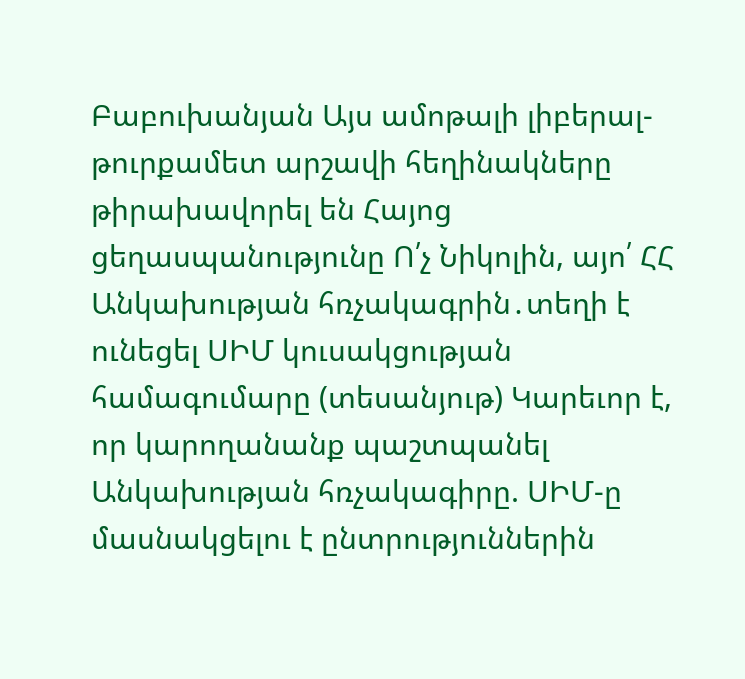Բաբուխանյան Այս ամոթալի լիբերալ-թուրքամետ արշավի հեղինակները թիրախավորել են Հայոց ցեղասպանությունը Ո՛չ Նիկոլին, այո՛ ՀՀ Անկախության հռչակագրին․տեղի է ունեցել ՍԻՄ կուսակցության համագումարը (տեսանյութ) Կարեւոր է, որ կարողանանք պաշտպանել Անկախության հռչակագիրը. ՍԻՄ-ը մասնակցելու է ընտրություններին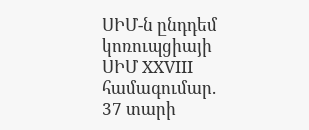ՍԻՄ-ն ընդդեմ կոռուպցիայի ՍԻՄ XXVIII համագումար. 37 տարի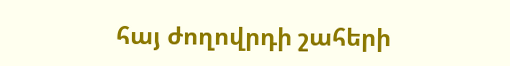հայ ժողովրդի շահերի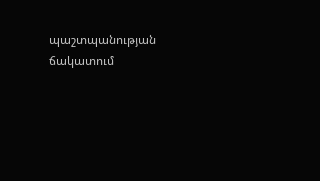պաշտպանության ճակատում